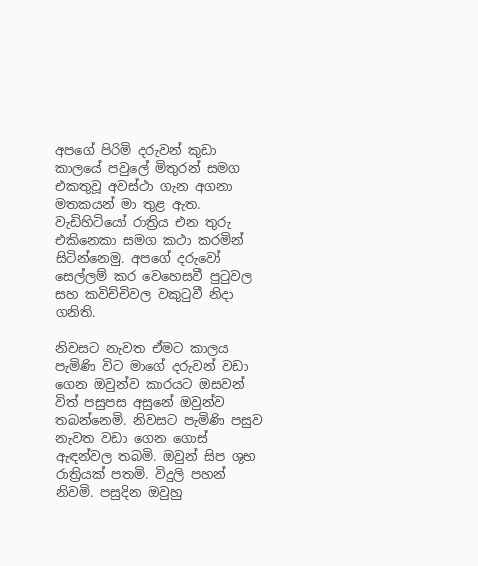අපගේ පිරිමි දරුවන් කුඩා කාලයේ පවුලේ මිතුරන් සමග එකතුවූ අවස්ථා ගැන අගනා මතකයන් මා තුළ ඇත. වැඩිහිටියෝ රාත්‍රිය එන තුරු එකිනෙකා සමග කථා කරමින් සිටින්නෙමු. අපගේ දරුවෝ සෙල්ලම් කර වෙහෙසවී පුටුවල සහ කවිච්චිවල වකුටුවී නිදා ගනිති.

නිවසට නැවත ඒමට කාලය පැමිණි විට මාගේ දරුවන් වඩා ගෙන ඔවුන්ව කාරයට ඔසවන් විත් පසුපස අසුනේ ඔවුන්ව තබන්නෙමි. නිවසට පැමිණි පසුව නැවත වඩා ගෙන ගොස් ඇඳන්වල තබමි. ඔවුන් සිප ශුභ රාත්‍රියක් පතමි. විදුලි පහන් නිවමි. පසුදින ඔවුහු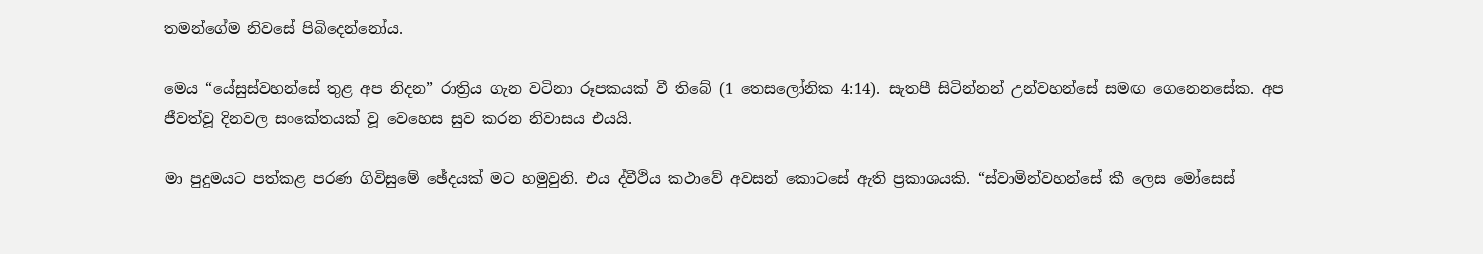තමන්ගේම නිවසේ පිබිදෙන්නෝය.

මෙය “යේසුස්වහන්සේ තුළ අප නිදන” රාත්‍රිය ගැන වටිනා රූපකයක් වී තිබේ (1 තෙසලෝනික 4:14). සැතපී සිටින්නන් උන්වහන්සේ සමඟ ගෙනෙනසේක. අප ජීවත්වූ දිනවල සංකේතයක් වූ වෙහෙස සුව කරන නිවාසය එයයි.

මා පුදුමයට පත්කළ පරණ ගිවිසුමේ ඡේදයක් මට හමුවුනි. එය ද්වීථිය කථාවේ අවසන් කොටසේ ඇති ප්‍රකාශයකි. “ස්වාමින්වහන්සේ කී ලෙස මෝසෙස්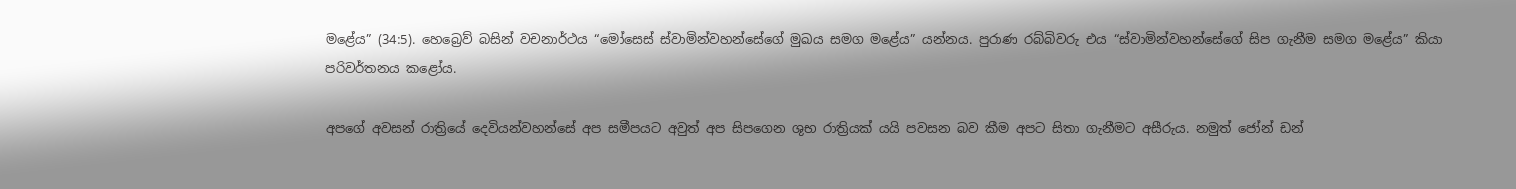මළේය” (34:5). හෙබ්‍රෙව් බසින් වචනාර්ථය “මෝසෙස් ස්වාමින්වහන්සේගේ මුඛය සමග මළේය” යන්නය. පුරාණ රබ්බිවරු එය “ස්වාමින්වහන්සේගේ සිප ගැනීම සමග මළේය” කියා පරිවර්තනය කළෝය.

අපගේ අවසන් රාත්‍රියේ දෙවියන්වහන්සේ අප සමීපයට අවුත් අප සිපගෙන ශුභ රාත්‍රියක් යයි පවසන බව කීම අපට සිතා ගැනීමට අසීරුය. නමුත් ජෝන් ඩන්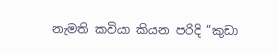නැමති කවියා කියන පරිදි “කුඩා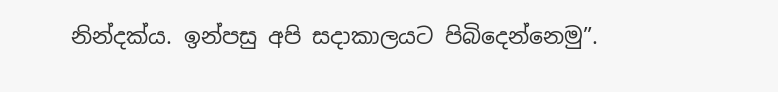නින්දක්ය. ඉන්පසු අපි සදාකාලයට පිබිදෙන්නෙමු”.